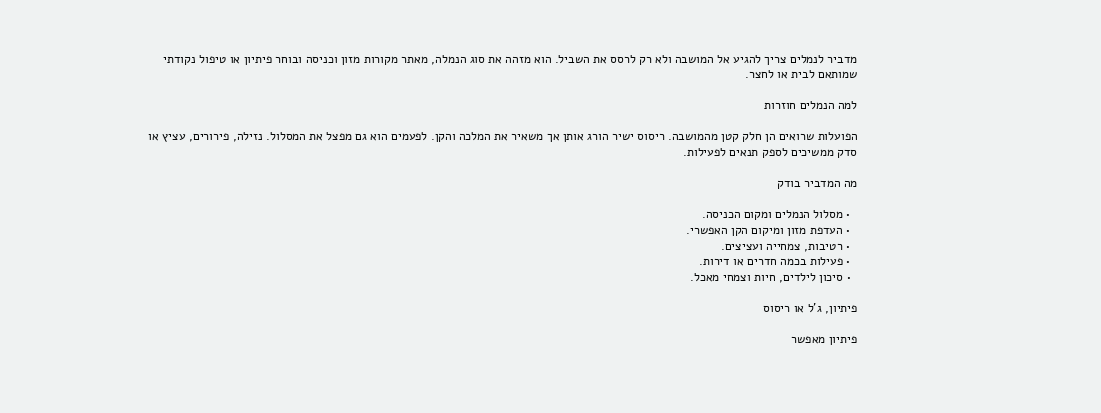מדביר לנמלים צריך להגיע אל המושבה ולא רק לרסס את השביל. הוא מזהה את סוג הנמלה, מאתר מקורות מזון וכניסה ובוחר פיתיון או טיפול נקודתי שמותאם לבית או לחצר.

למה הנמלים חוזרות

הפועלות שרואים הן חלק קטן מהמושבה. ריסוס ישיר הורג אותן אך משאיר את המלכה והקן. לפעמים הוא גם מפצל את המסלול. נזילה, פירורים, עציץ או סדק ממשיכים לספק תנאים לפעילות.

מה המדביר בודק

  • מסלול הנמלים ומקום הכניסה.
  • העדפת מזון ומיקום הקן האפשרי.
  • רטיבות, צמחייה ועציצים.
  • פעילות בכמה חדרים או דירות.
  • סיכון לילדים, חיות וצמחי מאכל.

פיתיון, ג’ל או ריסוס

פיתיון מאפשר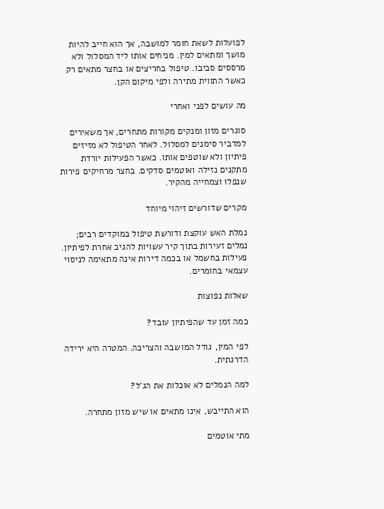לפועלות לשאת חומר למושבה, אך הוא חייב להיות מושך ומתאים למין. מניחים אותו ליד המסלול ולא מרססים סביבו. טיפול בחריצים או בחצר מתאים רק כאשר התווית מתירה ולפי מיקום הקן.

מה עושים לפני ואחרי

סוגרים מזון ומנקים מקורות מתחרים, אך משאירים למדביר סימנים למסלול. לאחר הטיפול לא מזיזים פיתיון ולא שוטפים אותו. כאשר הפעילות יורדת מתקנים נזילה ואוטמים סדקים. בחצר מרחיקים פירות שנפלו וצמחייה מהקיר.

מקרים שדורשים זיהוי מיוחד

נמלת האש עוקצת ודורשת טיפול במוקדים רבים; נמלים זעירות בתוך קיר עשויות להגיב אחרת לפיתיון. פעילות בחשמל או בכמה דירות אינה מתאימה לניסוי עצמאי בחומרים.

שאלות נפוצות

כמה זמן עד שהפיתיון עובד?

לפי המין, גודל המושבה והצריכה. המטרה היא ירידה הדרגתית.

למה הנמלים לא אוכלות את הג’ל?

הוא התייבש, אינו מתאים או שיש מזון מתחרה.

מתי אוטמים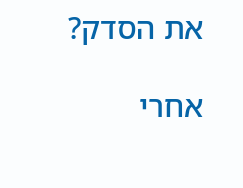את הסדק?

אחרי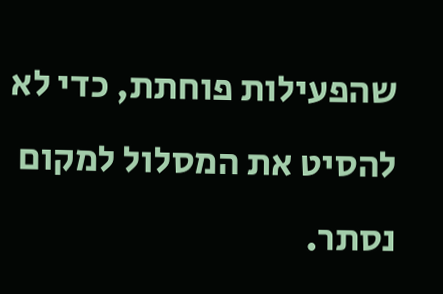שהפעילות פוחתת, כדי לא להסיט את המסלול למקום נסתר.